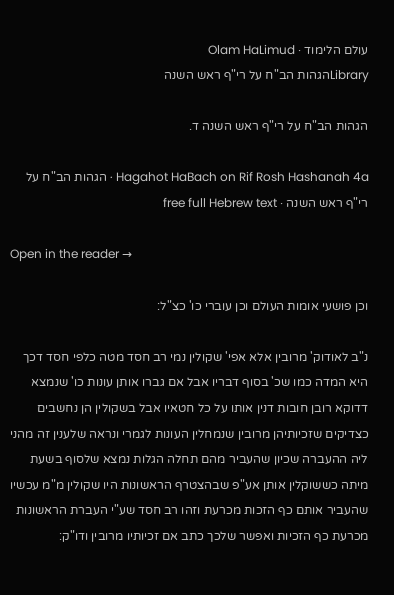עולם הלימוד · Olam HaLimud
Libraryהגהות הב"ח על רי"ף ראש השנה

הגהות הב"ח על רי"ף ראש השנה ד.

Hagahot HaBach on Rif Rosh Hashanah 4a · הגהות הב"ח על רי"ף ראש השנה · free full Hebrew text

Open in the reader →

וכן פושעי אומות העולם וכן עוברי כו' כצ"ל:

נ"ב לאודוק' מרובין אלא אפי' שקולין נמי רב חסד מטה כלפי חסד דכך היא המדה כמו שכ' בסוף דבריו אבל אם גברו אותן עונות כו' שנמצא דדוקא רובן חובות דנין אותו על כל חטאיו אבל בשקולין הן נחשבים כצדיקים שזכיותיהן מרובין שנמחלין העונות לגמרי ונראה שלענין זה מהני ליה ההעברה שכיון שהעביר מהם תחלה הגלות נמצא שלסוף בשעת מיתה כששוקלין אותן אע"פ שבהצטרף הראשונות היו שקולין מ"מ עכשיו שהעביר אותם כף הזכות מכרעת וזהו רב חסד שע"י העברת הראשונות מכרעת כף הזכיות ואפשר שלכך כתב אם זכיותיו מרובין ודו"ק: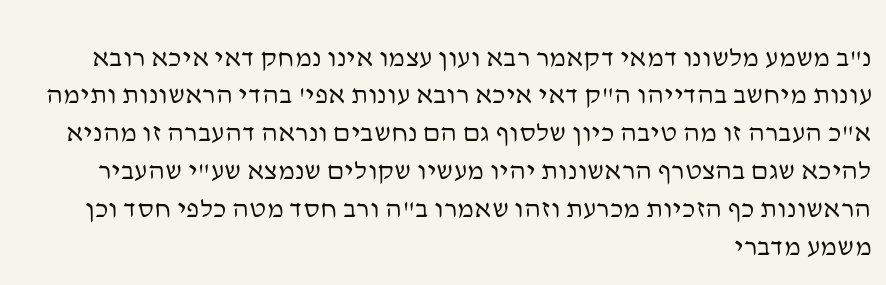נ"ב משמע מלשונו דמאי דקאמר רבא ועון עצמו אינו נמחק דאי איכא רובא עונות מיחשב בהדייהו ה"ק דאי איכא רובא עונות אפי' בהדי הראשונות ותימה א"כ העברה זו מה טיבה כיון שלסוף גם הם נחשבים ונראה דהעברה זו מהניא להיכא שגם בהצטרף הראשונות יהיו מעשיו שקולים שנמצא שע"י שהעביר הראשונות כף הזכיות מכרעת וזהו שאמרו ב"ה ורב חסד מטה כלפי חסד וכן משמע מדברי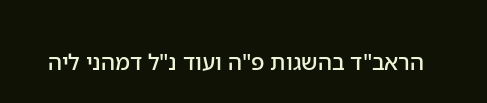הראב"ד בהשגות פ"ה ועוד נ"ל דמהני ליה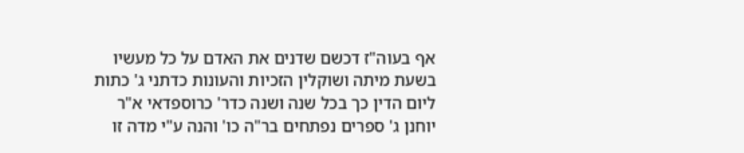אף בעוה"ז דכשם שדנים את האדם על כל מעשיו בשעת מיתה ושוקלין הזכיות והעונות כדתני ג' כתות ליום הדין כך בכל שנה ושנה כדר' כרוספדאי א"ר יוחנן ג' ספרים נפתחים בר"ה כו' והנה ע"י מדה זו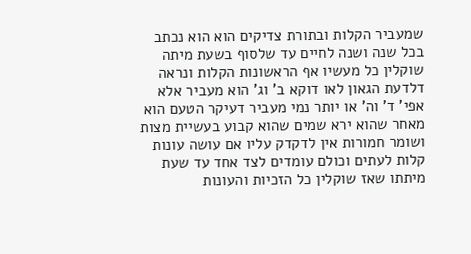שמעביר הקלות ובתורת צדיקים הוא הוא נכתב בכל שנה ושנה לחיים עד שלסוף בשעת מיתה שוקלין כל מעשיו אף הראשונות הקלות ונראה דלדעת הגאון לאו דוקא ב' וג' הוא מעביר אלא אפי' ד' וה' או יותר נמי מעביר דעיקר הטעם הוא מאחר שהוא ירא שמים שהוא קבוע בעשיית מצות ושומר חמורות אין לדקדק עליו אם עושה עונות קלות לעתים וכולם עומדים לצד אחד עד שעת מיתתו שאז שוקלין כל הזכיות והעונות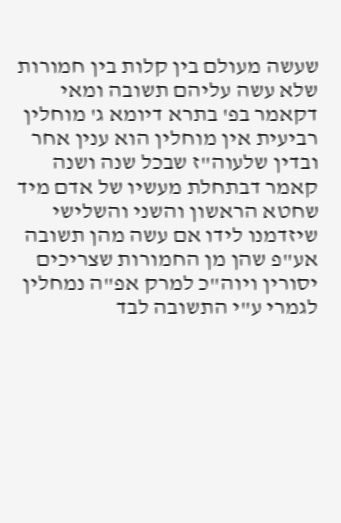שעשה מעולם בין קלות בין חמורות שלא עשה עליהם תשובה ומאי דקאמר בפ' בתרא דיומא ג' מוחלין רביעית אין מוחלין הוא ענין אחר ובדין שלעוה"ז שבכל שנה ושנה קאמר דבתחלת מעשיו של אדם מיד שחטא הראשון והשני והשלישי שיזדמנו לידו אם עשה מהן תשובה אע"פ שהן מן החמורות שצריכים יסורין ויוה"כ למרק אפ"ה נמחלין לגמרי ע"י התשובה לבד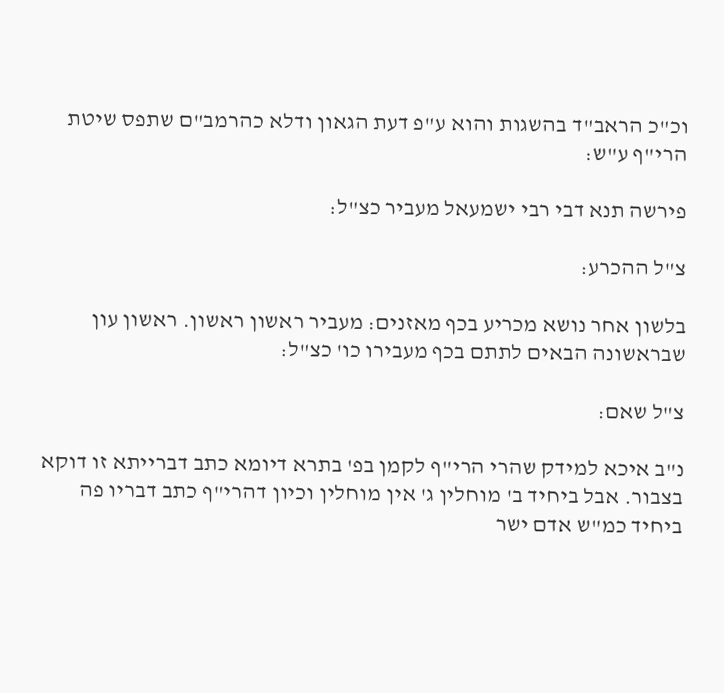וכ"כ הראב"ד בהשגות והוא ע"פ דעת הגאון ודלא כהרמב"ם שתפס שיטת הרי"ף ע"ש:

פירשה תנא דבי רבי ישמעאל מעביר כצ"ל:

צ"ל ההכרע:

בלשון אחר נושא מכריע בכף מאזנים: מעביר ראשון ראשון. ראשון עון שבראשונה הבאים לתתם בכף מעבירו כו' כצ"ל:

צ"ל שאם:

נ"ב איכא למידק שהרי הרי"ף לקמן בפ' בתרא דיומא כתב דברייתא זו דוקא בצבור. אבל ביחיד ב' מוחלין ג' אין מוחלין וכיון דהרי"ף כתב דבריו פה ביחיד כמ"ש אדם ישר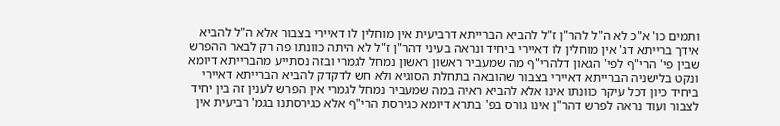ותמים כו' א"כ לא ה"ל להר"ן ז"ל להביא הברייתא דרביעית אין מוחלין לו דאיירי בצבור אלא ה"ל להביא אידך ברייתא דג' אין מוחלין לו דאיירי ביחיד ונראה בעיני דהר"ן ז"ל לא היתה כוונתו פה רק לבאר ההפרש שבין פי' הרי"ף לפי' הגאון דלהרי"ף מה שמעביר ראשון ראשון נמחל לגמרי ובזה נסתייע מהברייתא דיומא ונקט בלישניה הברייתא דאיירי בצבור שהובאה בתחלת הסוגיא ולא חש לדקדק להביא הברייתא דאיירי ביחיד כיון דכל עיקר כוונתו אינו אלא להביא ראיה במה שמעביר נמחל לגמרי אין הפרש לענין זה בין יחיד לצבור ועוד נראה לפרש דהר"ן אינו גורס בפ' בתרא דיומא כגירסת הרי"ף אלא כגירסתנו בגמ' רביעית אין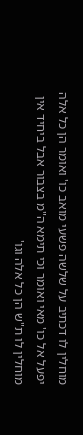מוחלין לו דכתיב על שלשה פשעי מואב כו' ואומר הן כל אלה יפעל אל כו' מאי ואומר וכי תימא ה"מ בצבור אבל ביחיד אין מוחלין לו ת"ש הן כל אלה וגו'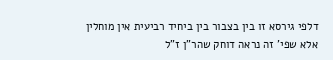דלפי גירסא זו בין בצבור בין ביחיד רביעית אין מוחלין אלא שפי' זה נראה דוחק שהר"ן ז"ל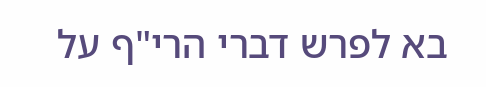בא לפרש דברי הרי"ף על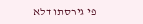פי גירסתו דלא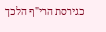כגירסת הרי"ף הלכך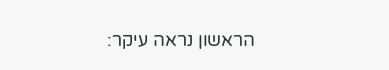הראשון נראה עיקר: